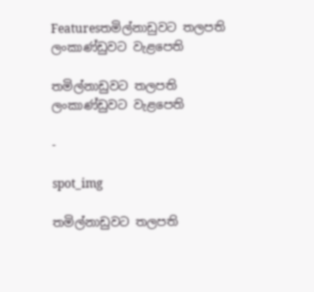Featuresතමිල්නාඩුවට තලපති ලංකාණ්ඩුවට වැළපෙති

තමිල්නාඩුවට තලපති ලංකාණ්ඩුවට වැළපෙති

-

spot_img

තමිල්නාඩුවට තලපති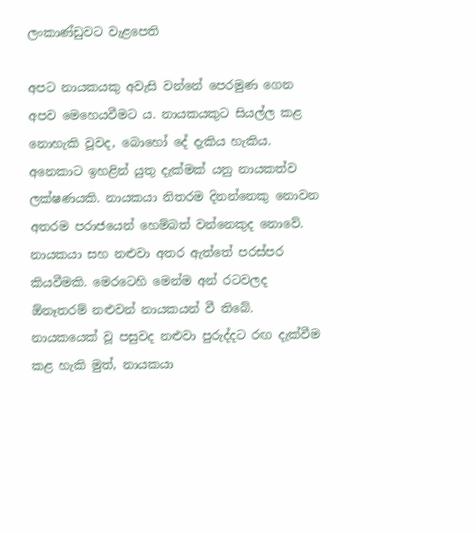ලංකාණ්ඩුවට වැළපෙති

අපට නායකයකු අවැසි වන්නේ පෙරමුණ ගෙන අපව මෙහෙයවීමට ය. නායකයකුට සියල්ල කළ නොහැකි වූවද, බොහෝ දේ දැකිය හැකිය. අනෙකාට ඉහළින් යුතු දැක්මක් යනු නායකත්ව ලක්ෂණයකි. නායකයා නිතරම දිනන්නෙකු නොවන අතරම පරාජයෙන් හෙම්බත් වන්නෙකුද නොවේ. නායකයා සහ නළුවා අතර ඇත්තේ පරස්පර කියවීමකි. මෙරටෙහි මෙන්ම අන් රටවලද ඕනෑතරම් නළුවන් නායකයන් වී තිබේ. නායකයෙක් වූ පසුවද නළුවා පුරුද්දට රඟ දැක්වීම කළ හැකි මුත්, නායකයා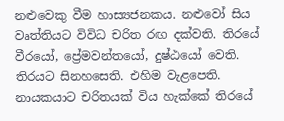නළුවෙකු වීම හාස්‍යජනකය. නළුවෝ සිය වෘත්තියට විවිධ චරිත රඟ දක්වති. තිරයේ වීරයෝ, ප්‍රේමවන්තයෝ, දුෂ්ඨයෝ වෙති. තිරයට සිනහසෙති. එහිම වැළපෙති. නායකයාට චරිතයක් විය හැක්කේ තිරයේ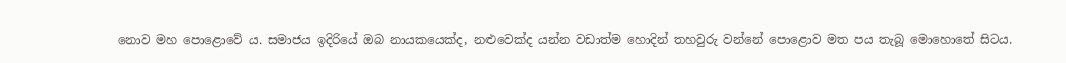නොව මහ පොළොවේ ය. සමාජය ඉදිරියේ ඔබ නායකයෙක්ද, නළුවෙක්ද යන්න වඩාත්ම හොදින් තහවුරු වන්නේ පොළොව මත පය තැබූ මොහොතේ සිටය.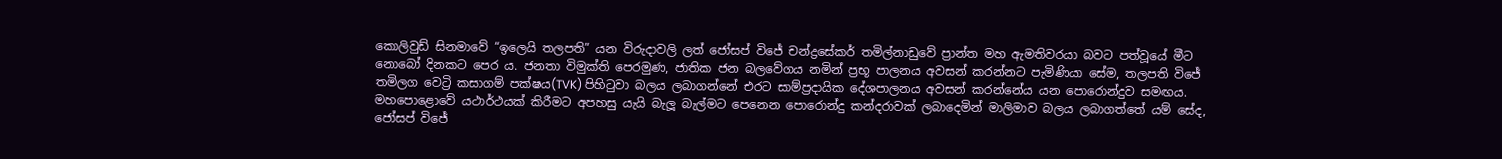කොලිවුඩ් සිනමාවේ “ඉලෙයි තලපති” යන විරුදාවලි ලත් ජෝසප් විජේ චන්ද්‍රසේකර් තමිල්නාඩුවේ ප්‍රාන්ත මහ ඇමතිවරයා බවට පත්වූයේ මීට නොබෝ දිනකට පෙර ය. ජනතා විමුක්ති පෙරමුණ, ජාතික ජන බලවේගය නමින් ප්‍රභූ පාලනය අවසන් කරන්නට පැමිණියා සේම, තලපති විජේ තමිලග වෙට්‍රි කසාගම් පක්ෂය(TVK) පිහිටුවා බලය ලබාගන්නේ එරට සාම්ප්‍රදායික දේශපාලනය අවසන් කරන්නේය යන පොරොන්දුව සමඟය. මහපොළොවේ යථාර්ථයක් කිරීමට අපහසු යැයි බැලූ බැල්මට පෙනෙන පොරොන්දු කන්දරාවක් ලබාදෙමින් මාලිමාව බලය ලබාගත්තේ යම් සේද, ජෝසප් විජේ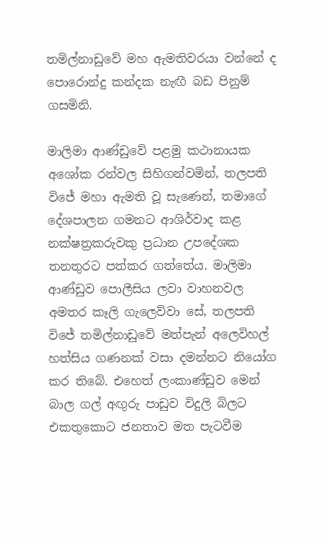තමිල්නාඩුවේ මහ ඇමතිවරයා වන්නේ ද පොරොන්දු කන්දක නැඟී බඩ පිනුම් ගසමිනි.

මාලිමා ආණ්ඩුවේ පළමු කථානායක අශෝක රන්වල සිහිගන්වමින්, තලපති විජේ මහා ඇමති වූ සැණෙන්, තමාගේ දේශපාලන ගමනට ආශිර්වාද කළ නක්ෂත්‍රකරුවකු ප්‍රධාන උපදේශක තනතුරට පත්කර ගත්තේය. මාලිමා ආණ්ඩුව පොලීසිය ලවා වාහනවල අමතර කෑලි ගැලෙව්වා සේ, තලපති විජේ තමිල්නාඩුවේ මත්පැන් අලෙවිහල් හත්සිය ගණනක් වසා දමන්නට නියෝග කර තිබේ. එහෙත් ලංකාණ්ඩුව මෙන් බාල ගල් අඟුරු පාඩුව විදුලි බිලට එකතුකොට ජනතාව මත පැටවීම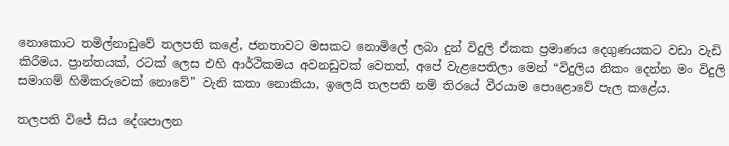නොකොට තමිල්නාඩුවේ තලපති කළේ, ජනතාවට මසකට නොමිලේ ලබා දුන් විදුලි ඒකක ප්‍රමාණය දෙගුණයකට වඩා වැඩි කිරීමය. ප්‍රාන්තයක්, රටක් ලෙස එහි ආර්ථිකමය අවනඩුවක් වෙතත්, අපේ වැළපෙතිලා මෙන් “විදුලිය නිකං දෙන්න මං විදුලි සමාගම් හිමිකරුවෙක් නොවේ” වැනි කතා නොකියා, ඉලෙයි තලපති නම් තිරයේ වීරයාම පොළොවේ පැල කළේය.

තලපති විජේ සිය දේශපාලන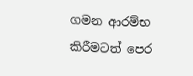ගමන ආරම්භ කිරීමටත් පෙර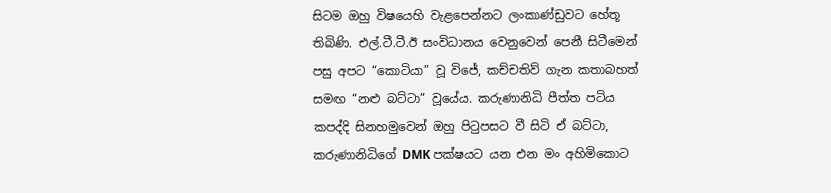සිටම ඔහු විෂයෙහි වැළපෙන්නට ලංකාණ්ඩුවට හේතූ තිබිණි. එල්.ටී.ටී.ඊ සංවිධානය වෙනුවෙන් පෙනී සිටීමෙන් පසු අපට “කොටියා” වූ විජේ, කච්චතිව් ගැන කතාබහත් සමඟ “නළු බට්ටා” වූයේය. කරුණානිධි පීත්ත පටිය කපද්දි සිනහමුවෙන් ඔහු පිටුපසට වී සිටි ඒ බට්ටා, කරුණානිධිගේ DMK පක්ෂයට යන එන මං අහිමිකොට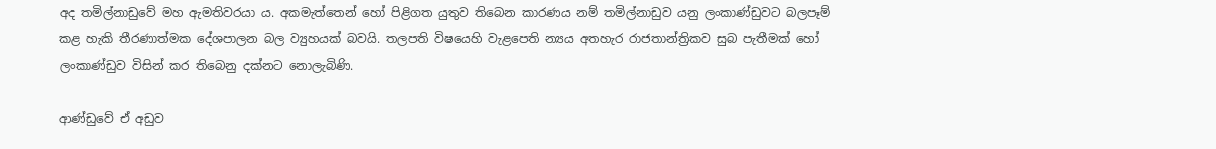අද තමිල්නාඩුවේ මහ ඇමතිවරයා ය. අකමැත්තෙන් හෝ පිළිගත යුතුව තිබෙන කාරණය නම් තමිල්නාඩුව යනු ලංකාණ්ඩුවට බලපෑම් කළ හැකි තීරණාත්මක දේශපාලන බල ව්‍යුහයක් බවයි. තලපති විෂයෙහි වැළපෙති න්‍යය අතහැර රාජතාන්ත්‍රිකව සුබ පැතීමක් හෝ ලංකාණ්ඩුව විසින් කර තිබෙනු දක්නට නොලැබිණි.

ආණ්ඩුවේ ඒ අඩුව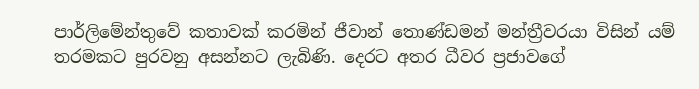පාර්ලිමේන්තුවේ කතාවක් කරමින් ජීවාන් තොණ්ඩමන් මන්ත්‍රීවරයා විසින් යම් තරමකට පුරවනු අසන්නට ලැබිණි. දෙරට අතර ධීවර ප්‍රජාවගේ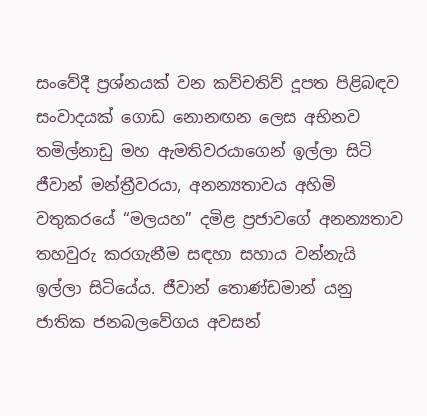සංවේදී ප්‍රශ්නයක් වන කව්චතිව් දූපත පිළිබඳව සංවාදයක් ගොඩ නොනඟන ලෙස අභිනව තමිල්නාඩු මහ ඇමතිවරයාගෙන් ඉල්ලා සිටි ජීවාන් මන්ත්‍රීවරයා, අනන්‍යතාවය අහිමි වතුකරයේ “මලයහ” දමිළ ප්‍රජාවගේ අනන්‍යතාව තහවුරු කරගැනීම සඳහා සහාය වන්නැයි ඉල්ලා සිටියේය. ජීවාන් තොණ්ඩමාන් යනු ජාතික ජනබලවේගය අවසන්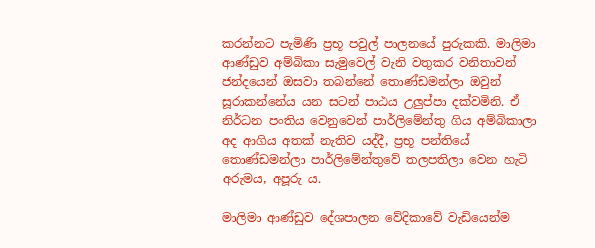කරන්නට පැමිණි ප්‍රභූ පවුල් පාලනයේ පුරුකකි. මාලිමා ආණ්ඩුව අම්බිකා සැමුවෙල් වැනි වතුකර වනිතාවන් ජන්දයෙන් ඔසවා තබන්නේ තොණ්ඩමන්ලා ඔවුන් සූරාකන්නේය යන සටන් පාඨය උලුප්පා දක්වමිනි. ඒ නිර්ධන පංතිය වෙනුවෙන් පාර්ලිමේන්තු ගිය අම්බිකාලා අද ආගිය අතක් නැතිව යද්දී, ප්‍රභූ පන්තියේ තොණ්ඩමන්ලා පාර්ලිමේන්තුවේ තලපතිලා වෙන හැටි අරුමය, අපූරු ය.

මාලිමා ආණ්ඩුව දේශපාලන වේදිකාවේ වැඩියෙන්ම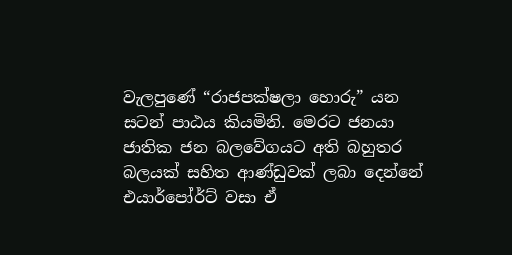වැලපුණේ “රාජපක්ෂලා හොරු” යන සටන් පාඨය කියමිනි. මෙරට ජනයා ජාතික ජන බලවේගයට අති බහුතර බලයක් සහිත ආණ්ඩුවක් ලබා දෙන්නේ එයාර්පෝර්ට් වසා ඒ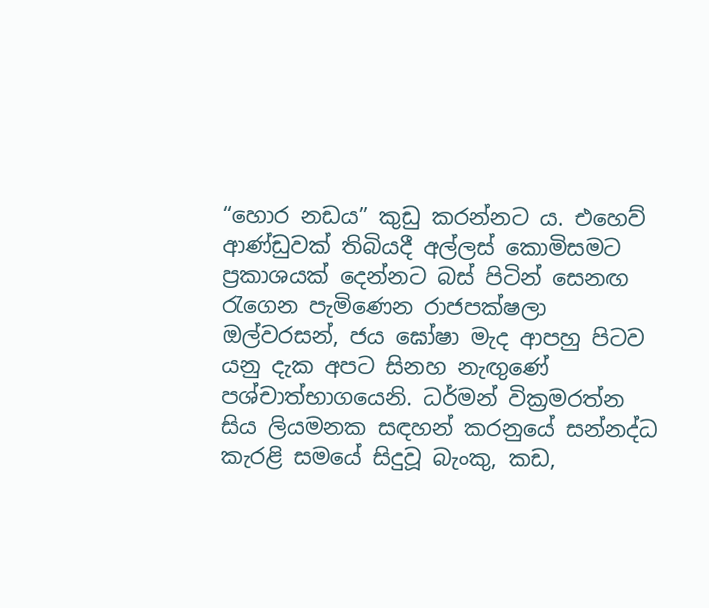“හොර නඩය” කුඩු කරන්නට ය. එහෙව් ආණ්ඩුවක් තිබියදී අල්ලස් කොමිසමට ප්‍රකාශයක් දෙන්නට බස් පිටින් සෙනඟ රැගෙන පැමිණෙන රාජපක්ෂලා ඔල්වරසන්, ජය ඝෝෂා මැද ආපහු පිටව යනු දැක අපට සිනහ නැඟුණේ පශ්චාත්භාගයෙනි. ධර්මන් වික්‍රමරත්න සිය ලියමනක සඳහන් කරනුයේ සන්නද්ධ කැරළි සමයේ සිදුවූ බැංකු, කඩ,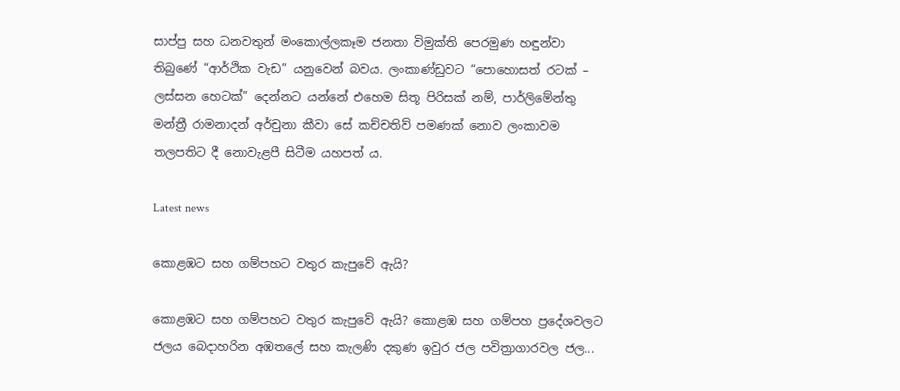සාප්පු සහ ධනවතුන් මංකොල්ලකෑම ජනතා විමුක්ති පෙරමුණ හඳුන්වා තිබුණේ “ආර්ථික වැඩ” යනුවෙන් බවය. ලංකාණ්ඩුවට “පොහොසත් රටක් – ලස්සන හෙටක්” දෙන්නට යන්නේ එහෙම සිතූ පිරිසක් නම්, පාර්ලිමේන්තු මන්ත්‍රී රාමනාදන් අර්චුනා කීවා සේ කච්චතිව් පමණක් නොව ලංකාවම තලපතිට දී නොවැළපී සිටීම යහපත් ය.

Latest news

කොළඹට සහ ගම්පහට වතුර කැපුවේ ඇයි?

කොළඹට සහ ගම්පහට වතුර කැපුවේ ඇයි? කොළඹ සහ ගම්පහ ප්‍රදේශවලට ජලය බෙදාහරින අඹතලේ සහ කැලණි දකුණ ඉවුර ජල පවිත්‍රාගාරවල ජල...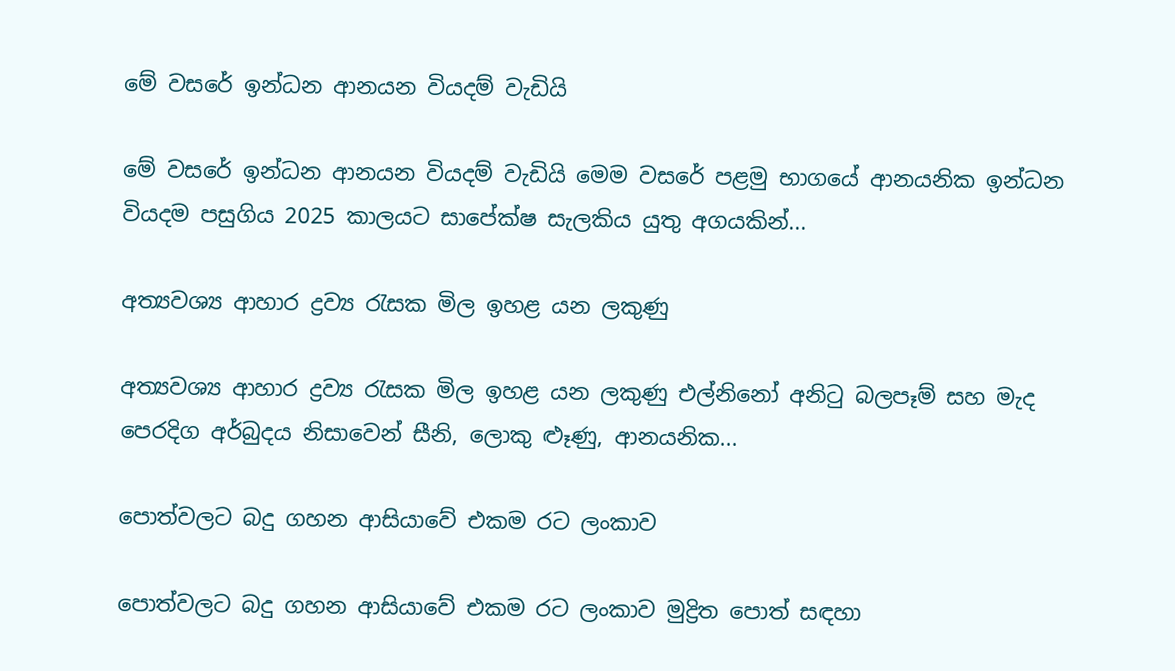මේ වසරේ ඉන්ධන ආනයන වියදම් වැඩියි

මේ වසරේ ඉන්ධන ආනයන වියදම් වැඩියි මෙම වසරේ පළමු භාගයේ ආනයනික ඉන්ධන වියදම පසුගිය 2025 කාලයට සාපේක්ෂ සැලකිය යුතු අගයකින්...

අත්‍යවශ්‍ය ආහාර ද්‍රව්‍ය රැසක මිල ඉහළ යන ලකුණු

අත්‍යවශ්‍ය ආහාර ද්‍රව්‍ය රැසක මිල ඉහළ යන ලකුණු එල්නිනෝ අනිටු බලපෑම් සහ මැද පෙරදිග අර්බුදය නිසාවෙන් සීනි, ලොකු ළූණු, ආනයනික...

පොත්වලට බදු ගහන ආසියාවේ එකම රට ලංකාව

පොත්වලට බදු ගහන ආසියාවේ එකම රට ලංකාව මුද්‍රිත පොත් සඳහා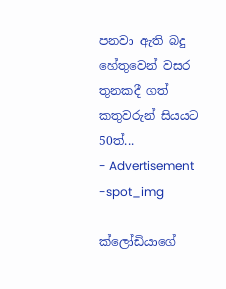පනවා ඇති බදු හේතුවෙන් වසර තුනකදී ගත් කතුවරුන් සියයට 50ත්...
- Advertisement -spot_img

ක්ලෝඩියාගේ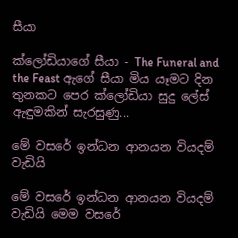සීයා

ක්ලෝඩියාගේ සීයා - The Funeral and the Feast ඇගේ සීයා මිය යෑමට දින තුනකට පෙර ක්ලෝඩියා සුදු ලේස් ඇඳුමකින් සැරසුණු...

මේ වසරේ ඉන්ධන ආනයන වියදම් වැඩියි

මේ වසරේ ඉන්ධන ආනයන වියදම් වැඩියි මෙම වසරේ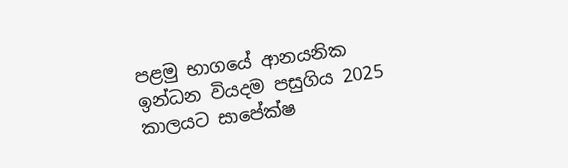පළමු භාගයේ ආනයනික ඉන්ධන වියදම පසුගිය 2025 කාලයට සාපේක්ෂ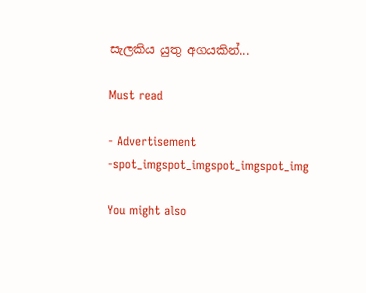සැලකිය යුතු අගයකින්...

Must read

- Advertisement -spot_imgspot_imgspot_imgspot_img

You might also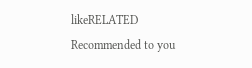likeRELATED
Recommended to you